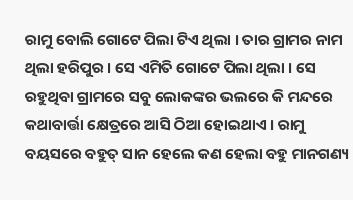ରାମୁ ବୋଲି ଗୋଟେ ପିଲା ଟିଏ ଥିଲା । ତାର ଗ୍ରାମର ନାମ ଥିଲା ହରିପୁର । ସେ ଏମିତି ଗୋଟେ ପିଲା ଥିଲା । ସେ ରହୁଥିବା ଗ୍ରାମରେ ସବୁ ଲୋକଙ୍କର ଭଲରେ କି ମନ୍ଦରେ କଥାବାର୍ତ୍ତା କ୍ଷେତ୍ରରେ ଆସି ଠିଆ ହୋଇଥାଏ । ରାମୁ ବୟସରେ ବହୁତ୍ ସାନ ହେଲେ କଣ ହେଲା ବହୁ ମାନଗଣ୍ୟ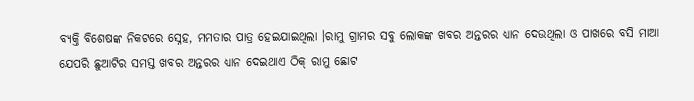ବ୍ୟକ୍ତି ବିଶେଷଙ୍କ ନିକଟରେ ସ୍ନେହ, ମମତାର ପାତ୍ର ହେଇଯାଇଥିଲା ।ରାମୁ ଗ୍ରାମର ସବୁ ଲୋକଙ୍କ ଖବର ଅନ୍ତରର ଧ୍ୟାନ ଦେଉଥିଲା ଓ ପାଖରେ ବସି ମାଆ ଯେପରି ଛୁଆଟିର ସମସ୍ତ ଖବର ଅନ୍ତରର ଧ୍ୟାନ ଦେଇଥାଏ ଠିକ୍ ରାମୁ ଛୋଟ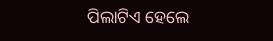ପିଲାଟିଏ ହେଲେ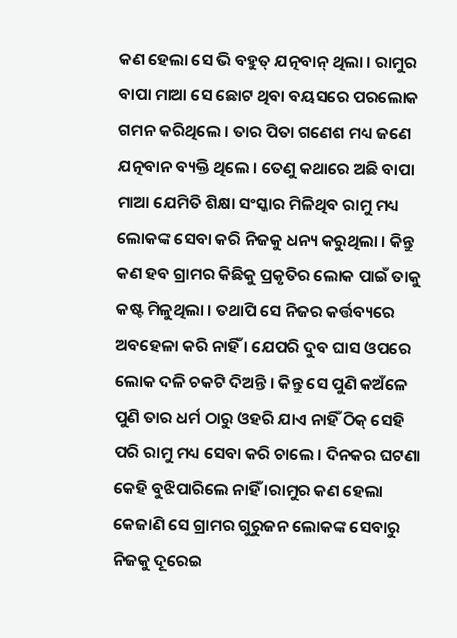କଣ ହେଲା ସେ ଭି ବହୁତ୍ ଯତ୍ନବାନ୍ ଥିଲା । ରାମୁର ବାପା ମାଆ ସେ ଛୋଟ ଥିବା ବୟସରେ ପରଲୋକ ଗମନ କରିଥିଲେ । ତାର ପିତା ଗଣେଶ ମଧ୍ୟ ଜଣେ ଯତ୍ନବାନ ବ୍ୟକ୍ତି ଥିଲେ । ତେଣୁ କଥାରେ ଅଛି ବାପା ମାଆ ଯେମିତି ଶିକ୍ଷା ସଂସ୍କାର ମିଳିଥିବ ରାମୁ ମଧ୍ୟ ଲୋକଙ୍କ ସେବା କରି ନିଜକୁ ଧନ୍ୟ କରୁଥିଲା । କିନ୍ତୁ କଣ ହବ ଗ୍ରାମର କିଛିକୁ ପ୍ରକୃତିର ଲୋକ ପାଇଁ ତାକୁ କଷ୍ଟ ମିଳୁଥିଲା । ତଥାପି ସେ ନିଜର କର୍ତ୍ତବ୍ୟରେ ଅବହେଳା କରି ନାହିଁ । ଯେପରି ଦୁବ ଘାସ ଓପରେ ଲୋକ ଦଳି ଚକଟି ଦିଅନ୍ତି । କିନ୍ତୁ ସେ ପୁଣି କଅଁଳେ ପୁଣି ତାର ଧର୍ମ ଠାରୁ ଓହରି ଯାଏ ନାହିଁ ଠିକ୍ ସେହି ପରି ରାମୁ ମଧ୍ୟ ସେବା କରି ଚାଲେ । ଦିନକର ଘଟଣା କେହି ବୁଝିପାରିଲେ ନାହିଁ ।ରାମୁର କଣ ହେଲା କେଜାଣି ସେ ଗ୍ରାମର ଗୁରୁଜନ ଲୋକଙ୍କ ସେବାରୁ ନିଜକୁ ଦୂରେଇ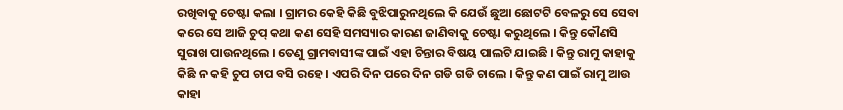ରଖିବାକୁ ଚେଷ୍ଟା କଲା । ଗ୍ରାମର କେହି କିଛି ବୁଝିପାରୁନଥିଲେ କି ଯେଉଁ ଛୁଆ ଛୋଟଟି ବେଳରୁ ସେ ସେବା କରେ ସେ ଆଜି ଚୁପ୍ କଥା କଣ ସେହି ସମସ୍ୟାର କାରଣ ଜାଣିବାକୁ ଚେଷ୍ଟା କରୁଥିଲେ । କିନ୍ତୁ କୌଣସି ସୁରାଖ ପାଉନଥିଲେ । ତେଣୁ ଗ୍ରାମବାସୀଙ୍କ ପାଇଁ ଏହା ଚିନ୍ତାର ବିଷୟ ପାଲଟି ଯାଇଛି । କିନ୍ତୁ ରାମୁ କାହାକୁ କିଛି ନ କହି ଚୁପ ଚାପ ବସି ରହେ । ଏପରି ଦିନ ପରେ ଦିନ ଗଡି ଗଡି ଚାଲେ । କିନ୍ତୁ କଣ ପାଇଁ ରାମୁ ଆଉ କାହା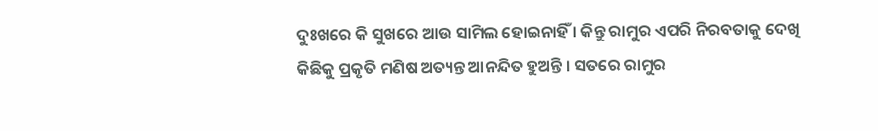ଦୁଃଖରେ କି ସୁଖରେ ଆଉ ସାମିଲ ହୋଇନାହିଁ । କିନ୍ତୁ ରାମୁର ଏପରି ନିରବତାକୁ ଦେଖି କିଛିକୁ ପ୍ରକୃତି ମଣିଷ ଅତ୍ୟନ୍ତ ଆନନ୍ଦିତ ହୁଅନ୍ତି । ସତରେ ରାମୁର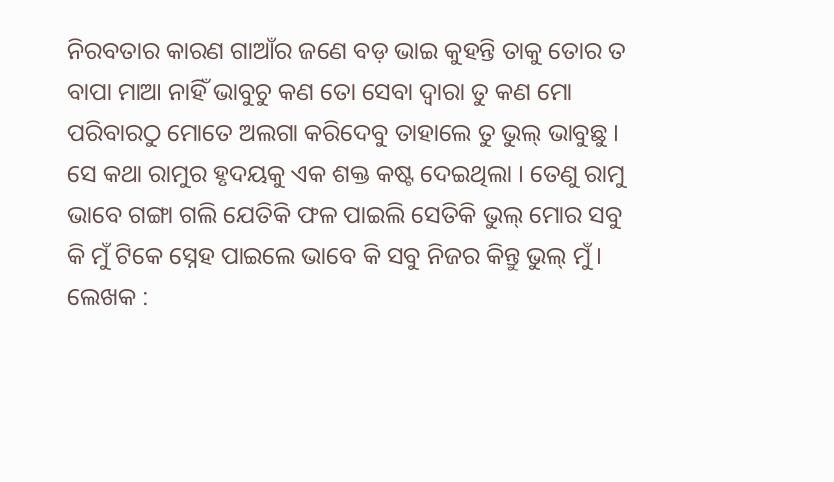ନିରବତାର କାରଣ ଗାଆଁର ଜଣେ ବଡ଼ ଭାଇ କୁହନ୍ତି ତାକୁ ତୋର ତ ବାପା ମାଆ ନାହିଁ ଭାବୁଚୁ କଣ ତୋ ସେବା ଦ୍ଵାରା ତୁ କଣ ମୋ ପରିବାରଠୁ ମୋତେ ଅଲଗା କରିଦେବୁ ତାହାଲେ ତୁ ଭୁଲ୍ ଭାବୁଛୁ । ସେ କଥା ରାମୁର ହୃଦୟକୁ ଏକ ଶକ୍ତ କଷ୍ଟ ଦେଇଥିଲା । ତେଣୁ ରାମୁ ଭାବେ ଗଙ୍ଗା ଗଲି ଯେତିକି ଫଳ ପାଇଲି ସେତିକି ଭୁଲ୍ ମୋର ସବୁ କି ମୁଁ ଟିକେ ସ୍ନେହ ପାଇଲେ ଭାବେ କି ସବୁ ନିଜର କିନ୍ତୁ ଭୁଲ୍ ମୁଁ ।
ଲେଖକ :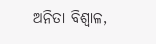ଅନିତା ବିଶ୍ଵାଳ,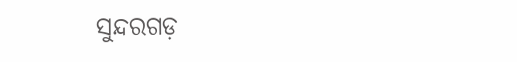ସୁନ୍ଦରଗଡ଼